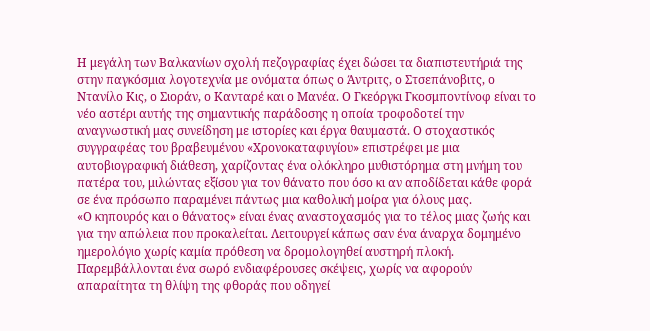Η μεγάλη των Βαλκανίων σχολή πεζογραφίας έχει δώσει τα διαπιστευτήριά της στην παγκόσμια λογοτεχνία με ονόματα όπως ο Άντριτς, ο Στσεπάνοβιτς, ο Ντανίλο Κις, ο Σιοράν, ο Κανταρέ και ο Μανέα. Ο Γκεόργκι Γκοσμποντίνοφ είναι το νέο αστέρι αυτής της σημαντικής παράδοσης η οποία τροφοδοτεί την αναγνωστική μας συνείδηση με ιστορίες και έργα θαυμαστά. Ο στοχαστικός συγγραφέας του βραβευμένου «Χρονοκαταφυγίου» επιστρέφει με μια αυτοβιογραφική διάθεση, χαρίζοντας ένα ολόκληρο μυθιστόρημα στη μνήμη του πατέρα του, μιλώντας εξίσου για τον θάνατο που όσο κι αν αποδίδεται κάθε φορά σε ένα πρόσωπο παραμένει πάντως μια καθολική μοίρα για όλους μας.
«Ο κηπουρός και ο θάνατος» είναι ένας αναστοχασμός για το τέλος μιας ζωής και για την απώλεια που προκαλείται. Λειτουργεί κάπως σαν ένα άναρχα δομημένο ημερολόγιο χωρίς καμία πρόθεση να δρομολογηθεί αυστηρή πλοκή. Παρεμβάλλονται ένα σωρό ενδιαφέρουσες σκέψεις, χωρίς να αφορούν απαραίτητα τη θλίψη της φθοράς που οδηγεί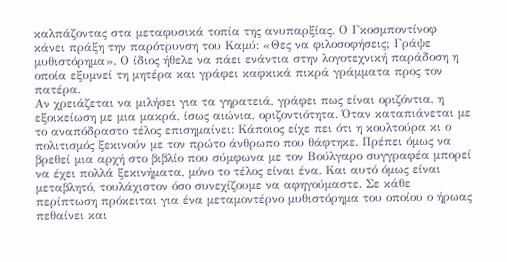καλπάζοντας στα μεταφυσικά τοπία της ανυπαρξίας. Ο Γκοσμποντίνοφ κάνει πράξη την παρότρυνση του Καμύ: «Θες να φιλοσοφήσεις; Γράψε μυθιστόρημα». Ο ίδιος ήθελε να πάει ενάντια στην λογοτεχνική παράδοση η οποία εξυμνεί τη μητέρα και γράφει καφκικά πικρά γράμματα προς τον πατέρα.
Αν χρειάζεται να μιλήσει για τα γηρατειά, γράφει πως είναι οριζόντια, η εξοικείωση με μια μακρά, ίσως αιώνια, οριζοντιότητα. Όταν καταπιάνεται με το αναπόδραστο τέλος επισημαίνει: Κάποιος είχε πει ότι η κουλτούρα κι ο πολιτισμός ξεκινούν με τον πρώτο άνθρωπο που θάφτηκε. Πρέπει όμως να βρεθεί μια αρχή στο βιβλίο που σύμφωνα με τον Βούλγαρο συγγραφέα μπορεί να έχει πολλά ξεκινήματα, μόνο το τέλος είναι ένα. Και αυτό όμως είναι μεταβλητό, τουλάχιστον όσο συνεχίζουμε να αφηγούμαστε. Σε κάθε περίπτωση πρόκειται για ένα μεταμοντέρνο μυθιστόρημα του οποίου ο ήρωας πεθαίνει και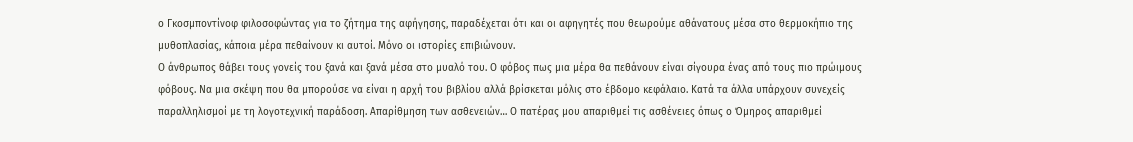ο Γκοσμποντίνοφ φιλοσοφώντας για το ζήτημα της αφήγησης, παραδέχεται ότι και οι αφηγητές που θεωρούμε αθάνατους μέσα στο θερμοκήπιο της μυθοπλασίας, κάποια μέρα πεθαίνουν κι αυτοί. Μόνο οι ιστορίες επιβιώνουν.
Ο άνθρωπος θάβει τους γονείς του ξανά και ξανά μέσα στο μυαλό του. Ο φόβος πως μια μέρα θα πεθάνουν είναι σίγουρα ένας από τους πιο πρώιμους φόβους. Να μια σκέψη που θα μπορούσε να είναι η αρχή του βιβλίου αλλά βρίσκεται μόλις στο έβδομο κεφάλαιο. Κατά τα άλλα υπάρχουν συνεχείς παραλληλισμοί με τη λογοτεχνική παράδοση. Απαρίθμηση των ασθενειών… Ο πατέρας μου απαριθμεί τις ασθένειες όπως ο Όμηρος απαριθμεί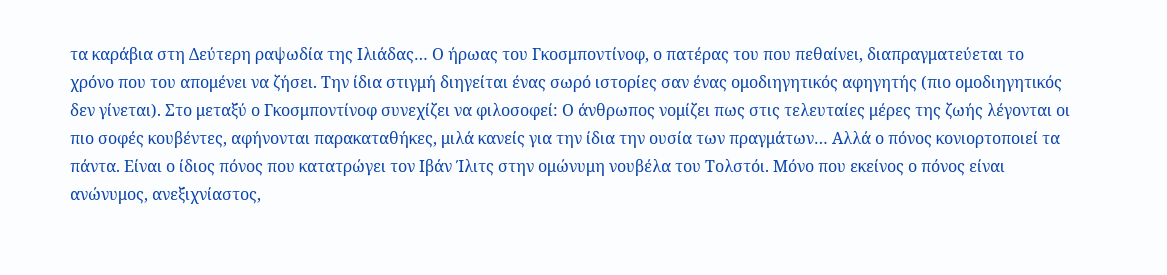τα καράβια στη Δεύτερη ραψωδία της Ιλιάδας… Ο ήρωας του Γκοσμποντίνοφ, ο πατέρας του που πεθαίνει, διαπραγματεύεται το χρόνο που του απομένει να ζήσει. Την ίδια στιγμή διηγείται ένας σωρό ιστορίες σαν ένας ομοδιηγητικός αφηγητής (πιο ομοδιηγητικός δεν γίνεται). Στο μεταξύ ο Γκοσμποντίνοφ συνεχίζει να φιλοσοφεί: Ο άνθρωπος νομίζει πως στις τελευταίες μέρες της ζωής λέγονται οι πιο σοφές κουβέντες, αφήνονται παρακαταθήκες, μιλά κανείς για την ίδια την ουσία των πραγμάτων… Αλλά ο πόνος κονιορτοποιεί τα πάντα. Είναι ο ίδιος πόνος που κατατρώγει τον Ιβάν Ίλιτς στην ομώνυμη νουβέλα του Τολστόι. Μόνο που εκείνος ο πόνος είναι ανώνυμος, ανεξιχνίαστος,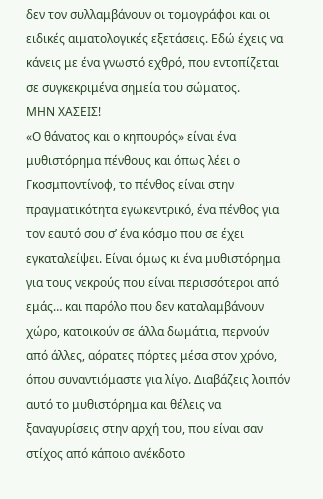δεν τον συλλαμβάνουν οι τομογράφοι και οι ειδικές αιματολογικές εξετάσεις. Εδώ έχεις να κάνεις με ένα γνωστό εχθρό, που εντοπίζεται σε συγκεκριμένα σημεία του σώματος.
ΜΗΝ ΧΑΣΕΙΣ!
«Ο θάνατος και ο κηπουρός» είναι ένα μυθιστόρημα πένθους και όπως λέει ο Γκοσμποντίνοφ, το πένθος είναι στην πραγματικότητα εγωκεντρικό, ένα πένθος για τον εαυτό σου σ’ ένα κόσμο που σε έχει εγκαταλείψει. Είναι όμως κι ένα μυθιστόρημα για τους νεκρούς που είναι περισσότεροι από εμάς… και παρόλο που δεν καταλαμβάνουν χώρο, κατοικούν σε άλλα δωμάτια, περνούν από άλλες, αόρατες πόρτες μέσα στον χρόνο, όπου συναντιόμαστε για λίγο. Διαβάζεις λοιπόν αυτό το μυθιστόρημα και θέλεις να ξαναγυρίσεις στην αρχή του, που είναι σαν στίχος από κάποιο ανέκδοτο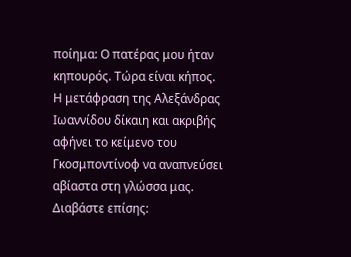ποίημα: Ο πατέρας μου ήταν κηπουρός. Τώρα είναι κήπος.
Η μετάφραση της Αλεξάνδρας Ιωαννίδου δίκαιη και ακριβής αφήνει το κείμενο του Γκοσμποντίνοφ να αναπνεύσει αβίαστα στη γλώσσα μας.
Διαβάστε επίσης: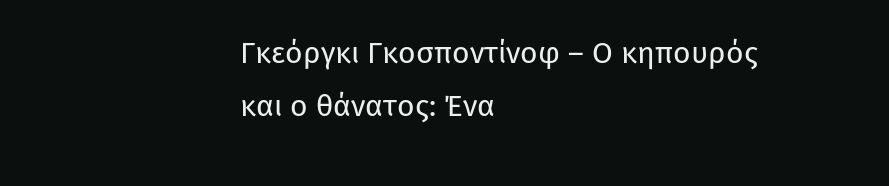Γκεόργκι Γκοσποντίνοφ – Ο κηπουρός και ο θάνατος: Ένα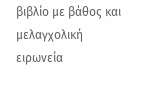βιβλίο με βάθος και μελαγχολική ειρωνεία